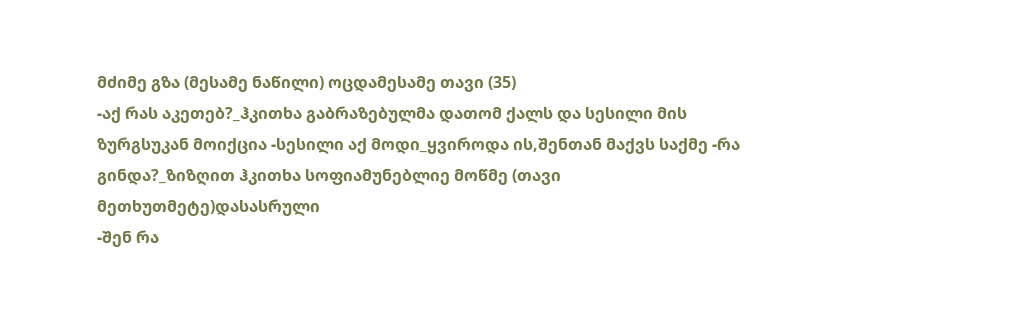მძიმე გზა (მესამე ნაწილი) ოცდამესამე თავი (35)
-აქ რას აკეთებ?_ჰკითხა გაბრაზებულმა დათომ ქალს და სესილი მის ზურგსუკან მოიქცია -სესილი აქ მოდი_ყვიროდა ის,შენთან მაქვს საქმე -რა გინდა?_ზიზღით ჰკითხა სოფიამუნებლიე მოწმე (თავი მეთხუთმეტე)დასასრული
-შენ რა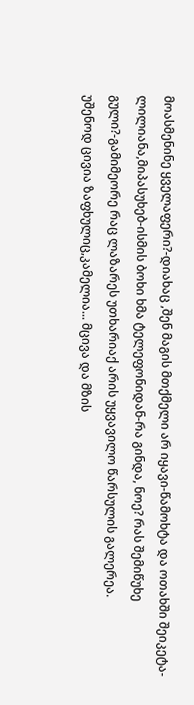მოასმენინე ყველაფერი?-დიახაც ,შენ მაგის მთქმელი არ იყავი-წამოხტა და ოთახში შეიკეტა-ლილიანა,მიპასუხებ-ისმის ბოხი ხმა ტელეფონიდან-რა გინდა, ნოე? რას შემიწუხე გული?-გამიმეორე რაც ლაზარეს უთხარიაქ არის უყვავილო წარსულის გალერეა.
უშენოდ ცივია ზაფხულიც,კამელია... მცივა და მზის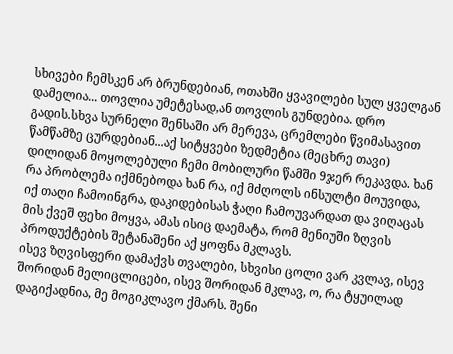სხივები ჩემსკენ არ ბრუნდებიან, ოთახში ყვავილები სულ ყველგან დამელია... თოვლია უმეტესად,ან თოვლის გუნდებია. დრო გადის.სხვა სურნელი შენსაში არ მერევა, ცრემლები წვიმასავით წამწამზე ცურდებიან...აქ სიტყვები ზედმეტია (მეცხრე თავი)
დილიდან მოყოლებული ჩემი მობილური წამში 9ჯერ რეკავდა. ხან რა პრობლემა იქმნებოდა ხან რა, იქ მძღოლს ინსულტი მოუვიდა, იქ თაღი ჩამოინგრა, დაკიდებისას ჭაღი ჩამოუვარდათ და ვიღაცას მის ქვეშ ფეხი მოყვა, ამას ისიც დაემატა, რომ მენიუში ზღვის პროდუქტების შეტანაშენი აქ ყოფნა მკლავს.
ისევ ზღვისფერი დამაქვს თვალები, სხვისი ცოლი ვარ კვლავ, ისევ შორიდან მელიცლიცები, ისევ შორიდან მკლავ, ო, რა ტყუილად დაგიქადნია, მე მოგიკლავო ქმარს. შენი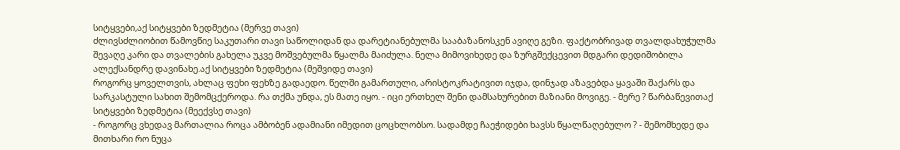სიტყვები,აქ სიტყვები ზედმეტია (მერვე თავი)
ძლივსძლიობით წამოვწიე საკუთარი თავი საწოლიდან და დარეტიანებულმა სააბაზანოსკენ ავიღე გეზი. ფაქტობრივად თვალდახუჭულმა შევაღე კარი და თვალების გახელა უკვე მოშვებულმა წყალმა მაიძულა. ნელა მიმოვიხედე და ზურგშექცევით მდგარი დედიშობილა ალექსანდრე დავინახე.აქ სიტყვები ზედმეტია (მეშვიდე თავი)
როგორც ყოველთვის, ახლაც ფეხი ფეხზე გადაედო. წელში გამართული, არისტოკრატივით იჯდა, დინჯად აზავებდა ყავაში შაქარს და სარკასტული სახით შემომცქეროდა. რა თქმა უნდა, ეს მათე იყო. - იცი ერთხელ შენი დამსახურებით მაზიანი მოვიგე. - მერე ? წარბაწევითაქ სიტყვები ზედმეტია (მეექვსე თავი)
- როგორც ვხედავ მართალია როცა ამბობენ ადამიანი იმედით ცოცხლობსო. სადამდე ჩაეჭიდები ხავსს წყალწაღებულო ? - შემომხედე და მითხარი რო ნუცა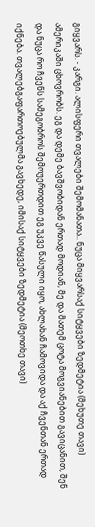გიყვარს. - კარგი. ალისფერი თვალები შემომანათა.. ნუცა მიყვარსაქ სიტყვები ზედმეტია (მეხუთე თავი)
ამერიკაში ცხოვრობს. ეგ და დემე ბავშვობიდან ერთად მოდიან, მე და მათემ ცოტა მოგვიანებით გავიცანით, შენ და ნუცა რო ჩვენს სამეგობროს შემოუერთდით ეგ უკვე წასული იყო, ახლახან ჩამოვიდა და აქ ჩვენთან ერთად იქნება. თვალებგაფართოებულმა გავხედე, იმისაქ სიტყვები ზედმეტია (მეოთხე თავი)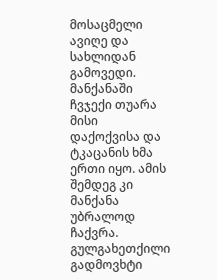მოსაცმელი ავიღე და სახლიდან გამოვედი. მანქანაში ჩვჯექი თუარა მისი დაქოქვისა და ტკაცანის ხმა ერთი იყო. ამის შემდეგ კი მანქანა უბრალოდ ჩაქვრა. გულგახეთქილი გადმოვხტი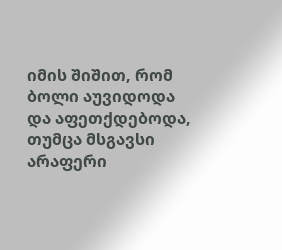იმის შიშით, რომ ბოლი აუვიდოდა და აფეთქდებოდა, თუმცა მსგავსი არაფერი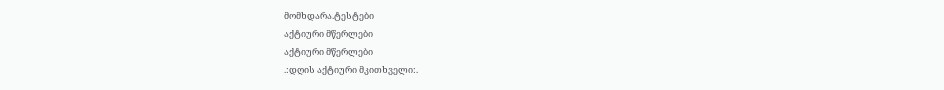მომხდარა.ტესტები
აქტიური მწერლები
აქტიური მწერლები
.:დღის აქტიური მკითხველი:.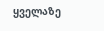ყველაზე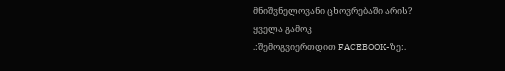მნიშვნელოვანი ცხოვრებაში არის?
ყველა გამოკ
.:შემოგვიერთდით FACEBOOK-ზე:.